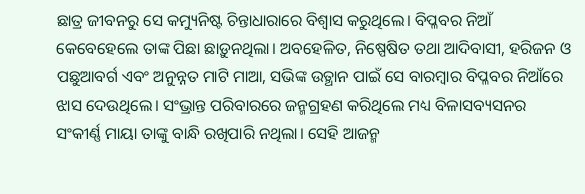ଛାତ୍ର ଜୀବନରୁ ସେ କମ୍ୟୁନିଷ୍ଟ ଚିନ୍ତାଧାରାରେ ବିଶ୍ୱାସ କରୁଥିଲେ। ବିପ୍ଳବର ନିଆଁ କେବେହେଲେ ତାଙ୍କ ପିଛା ଛାଡ଼ୁନଥିଲା। ଅବହେଳିତ, ନିଷ୍ପେଷିତ ତଥା ଆଦିବାସୀ, ହରିଜନ ଓ ପଛୁଆବର୍ଗ ଏବଂ ଅନୁନ୍ନତ ମାଟି ମାଆ, ସଭିଙ୍କ ଉତ୍ଥାନ ପାଇଁ ସେ ବାରମ୍ବାର ବିପ୍ଳବର ନିଆଁରେ ଝାସ ଦେଉଥିଲେ। ସଂଭ୍ରାନ୍ତ ପରିବାରରେ ଜନ୍ମଗ୍ରହଣ କରିଥିଲେ ମଧ୍ୟ ବିଳାସବ୍ୟସନର ସଂକୀର୍ଣ୍ଣ ମାୟା ତାଙ୍କୁ ବାନ୍ଧି ରଖିପାରି ନଥିଲା। ସେହି ଆଜନ୍ମ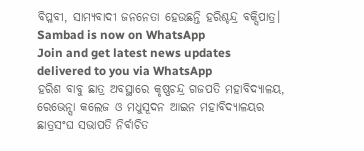ବିପ୍ଳବୀ, ସାମ୍ୟବାଦୀ ଜନନେତା ହେଉଛନ୍ତି ହରିଶ୍ଚନ୍ଦ୍ର ବକ୍ସିପାତ୍ର।
Sambad is now on WhatsApp
Join and get latest news updates delivered to you via WhatsApp
ହରିଶ ବାବୁ ଛାତ୍ର ଅବସ୍ଥାରେ କୃଷ୍ଣଚନ୍ଦ୍ର ଗଜପତି ମହାବିଦ୍ୟାଳୟ, ରେଭେନ୍ସା କଲେଜ ଓ ମଧୁସୂଦନ ଆଇନ ମହାବିଦ୍ୟାଳୟର ଛାତ୍ରସଂଘ ସଭାପତି ନିର୍ବାଚିତ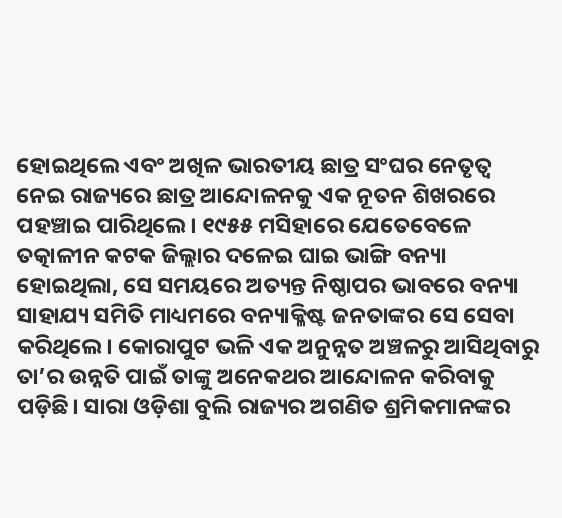ହୋଇଥିଲେ ଏବଂ ଅଖିଳ ଭାରତୀୟ ଛାତ୍ର ସଂଘର ନେତୃତ୍ୱ ନେଇ ରାଜ୍ୟରେ ଛାତ୍ର ଆନ୍ଦୋଳନକୁ ଏକ ନୂତନ ଶିଖରରେ ପହଞ୍ଚାଇ ପାରିଥିଲେ। ୧୯୫୫ ମସିହାରେ ଯେତେବେଳେ ତତ୍କାଳୀନ କଟକ ଜିଲ୍ଲାର ଦଳେଇ ଘାଇ ଭାଙ୍ଗି ବନ୍ୟା ହୋଇଥିଲା, ସେ ସମୟରେ ଅତ୍ୟନ୍ତ ନିଷ୍ଠାପର ଭାବରେ ବନ୍ୟା ସାହାଯ୍ୟ ସମିତି ମାଧ୍ୟମରେ ବନ୍ୟାକ୍ଳିଷ୍ଟ ଜନତାଙ୍କର ସେ ସେବା କରିଥିଲେ। କୋରାପୁଟ ଭଳି ଏକ ଅନୁନ୍ନତ ଅଞ୍ଚଳରୁ ଆସିଥିବାରୁ ତା’ର ଉନ୍ନତି ପାଇଁ ତାଙ୍କୁ ଅନେକଥର ଆନ୍ଦୋଳନ କରିବାକୁ ପଡ଼ିଛି। ସାରା ଓଡ଼ିଶା ବୁଲି ରାଜ୍ୟର ଅଗଣିତ ଶ୍ରମିକମାନଙ୍କର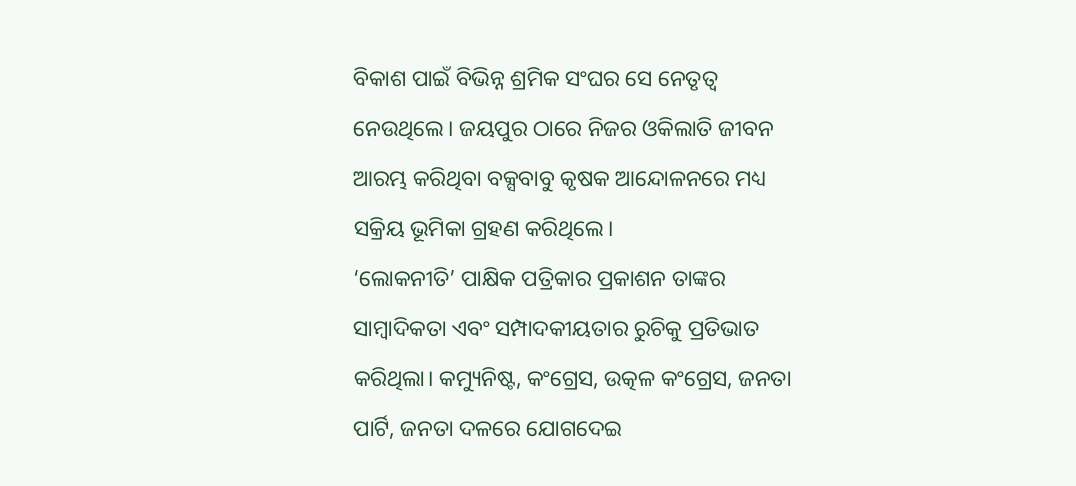ବିକାଶ ପାଇଁ ବିଭିନ୍ନ ଶ୍ରମିକ ସଂଘର ସେ ନେତୃତ୍ୱ ନେଉଥିଲେ। ଜୟପୁର ଠାରେ ନିଜର ଓକିଲାତି ଜୀବନ ଆରମ୍ଭ କରିଥିବା ବକ୍ସବାବୁ କୃଷକ ଆନ୍ଦୋଳନରେ ମଧ୍ୟ ସକ୍ରିୟ ଭୂମିକା ଗ୍ରହଣ କରିଥିଲେ।
‘ଲୋକନୀତି’ ପାକ୍ଷିକ ପତ୍ରିକାର ପ୍ରକାଶନ ତାଙ୍କର ସାମ୍ବାଦିକତା ଏବଂ ସମ୍ପାଦକୀୟତାର ରୁଚିକୁ ପ୍ରତିଭାତ କରିଥିଲା। କମ୍ୟୁନିଷ୍ଟ, କଂଗ୍ରେସ, ଉତ୍କଳ କଂଗ୍ରେସ, ଜନତା ପାର୍ଟି, ଜନତା ଦଳରେ ଯୋଗଦେଇ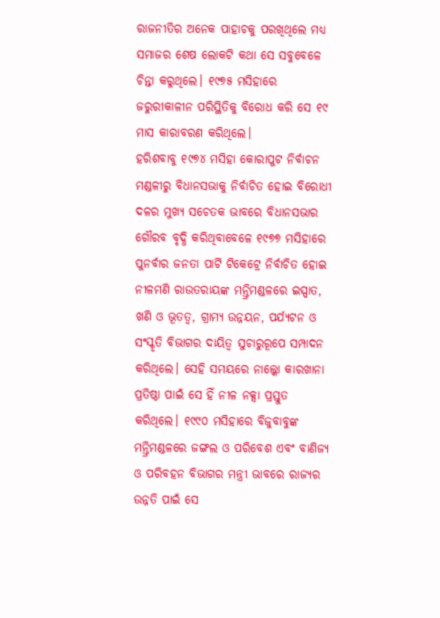ରାଜନୀତିର ଅନେକ ପାହାଚକୁ ପରଖିଥିଲେ ମଧ୍ୟ ସମାଜର ଶେଷ ଲୋକଟି କଥା ସେ ସବୁବେଳେ ଚିନ୍ତା କରୁଥିଲେ। ୧୯୭୫ ମସିହାରେ ଜରୁରୀକାଳୀନ ପରିସ୍ଥିତିକୁ ବିରୋଧ କରି ସେ ୧୯ ମାସ କାରାବରଣ କରିଥିଲେ।
ହରିଶବାବୁ ୧୯୭୪ ମସିହା କୋରାପୁଟ ନିର୍ବାଚନ ମଣ୍ଡଳୀରୁ ବିଧାନସଭାକୁ ନିର୍ବାଚିତ ହୋଇ ବିରୋଧୀ ଦଳର ମୁଖ୍ୟ ସଚେତକ ଭାବରେ ବିଧାନସଭାର ଗୌରବ ବୃଦ୍ଧି କରିଥିବାବେଳେ ୧୯୭୭ ମସିହାରେ ପୁନର୍ବାର ଜନତା ପାର୍ଟି ଟିକେଟ୍ରେ ନିର୍ବାଚିତ ହୋଇ ନୀଳମଣି ରାଉତରାୟଙ୍କ ମନ୍ତ୍ରିମଣ୍ଡଳରେ ଇସ୍ପାତ, ଖଣି ଓ ଭୂତତ୍ୱ, ଗ୍ରାମ୍ୟ ଉନ୍ନୟନ, ପର୍ଯ୍ୟଟନ ଓ ସଂସ୍କୃତି ବିଭାଗର ଦାୟିତ୍ୱ ସୁଚାରୁରୂପେ ସମ୍ପାଦନ କରିଥିଲେ। ସେହି ସମୟରେ ନାଲ୍କୋ କାରଖାନା ପ୍ରତିଷ୍ଠା ପାଇଁ ସେ ହିଁ ନୀଳ ନକ୍ସା ପ୍ରସ୍ତୁତ କରିଥିଲେ। ୧୯୯୦ ମସିହାରେ ବିଜୁବାବୁଙ୍କ ମନ୍ତ୍ରିମଣ୍ଡଳରେ ଜଙ୍ଗଲ ଓ ପରିବେଶ ଏବଂ ବାଣିଜ୍ୟ ଓ ପରିବହନ ବିଭାଗର ମନ୍ତ୍ରୀ ଭାବରେ ରାଜ୍ୟର ଉନ୍ନତି ପାଇଁ ସେ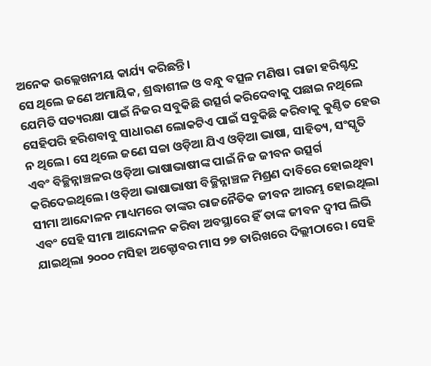ଅନେକ ଉଲ୍ଲେଖନୀୟ କାର୍ଯ୍ୟ କରିଛନ୍ତି।
ସେ ଥିଲେ ଜଣେ ଅମାୟିକ, ଶ୍ରଦ୍ଧାଶୀଳ ଓ ବନ୍ଧୁ ବତ୍ସଳ ମଣିଷ। ରାଜା ହରିଶ୍ଚନ୍ଦ୍ର ଯେମିତି ସତ୍ୟରକ୍ଷା ପାଇଁ ନିଜର ସବୁକିଛି ଉତ୍ସର୍ଗ କରିଦେବାକୁ ପଛାଇ ନଥିଲେ ସେହିପରି ହରିଶବାବୁ ସାଧାରଣ ଲୋକଟିଏ ପାଇଁ ସବୁକିଛି କରିବାକୁ କୁଣ୍ଠିତ ହେଉ ନ ଥିଲେ। ସେ ଥିଲେ ଜଣେ ସଚ୍ଚା ଓଡ଼ିଆ ଯିଏ ଓଡ଼ିଆ ଭାଷା, ସାହିତ୍ୟ, ସଂସ୍କୃତି ଏବଂ ବିଚ୍ଛିନ୍ନାଞ୍ଚଳର ଓଡ଼ିଆ ଭାଷାଭାଷୀଙ୍କ ପାଇଁ ନିଜ ଜୀବନ ଉତ୍ସର୍ଗ କରିଦେଇଥିଲେ। ଓଡ଼ିଆ ଭାଷାଭାଷୀ ବିଚ୍ଛିନ୍ନାଞ୍ଚଳ ମିଶ୍ରଣ ଦାବିରେ ହୋଇଥିବା ସୀମା ଆନ୍ଦୋଳନ ମାଧ୍ୟମରେ ତାଙ୍କର ରାଜନୈତିକ ଜୀବନ ଆରମ୍ଭ ହୋଇଥିଲା ଏବଂ ସେହି ସୀମା ଆନ୍ଦୋଳନ କରିବା ଅବସ୍ଥାରେ ହିଁ ତାଙ୍କ ଜୀବନ ଦ୍ୱୀପ ଲିଭି ଯାଇଥିଲା ୨୦୦୦ ମସିହା ଅକ୍ଟୋବର ମାସ ୨୭ ତାରିଖରେ ଦିଲ୍ଲୀଠାରେ। ସେହି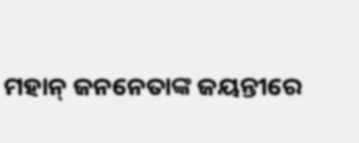ମହାନ୍ ଜନନେତାଙ୍କ ଜୟନ୍ତୀରେ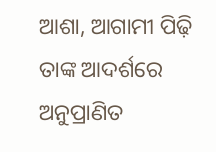ଆଶା, ଆଗାମୀ ପିଢ଼ି ତାଙ୍କ ଆଦର୍ଶରେ ଅନୁପ୍ରାଣିତ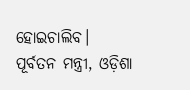ହୋଇଚାଲିବ।
ପୂର୍ବତନ ମନ୍ତ୍ରୀ, ଓଡ଼ିଶା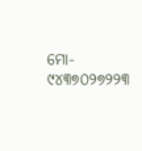ମୋ- ୯୪୩୭୦୨୭୨୨୩